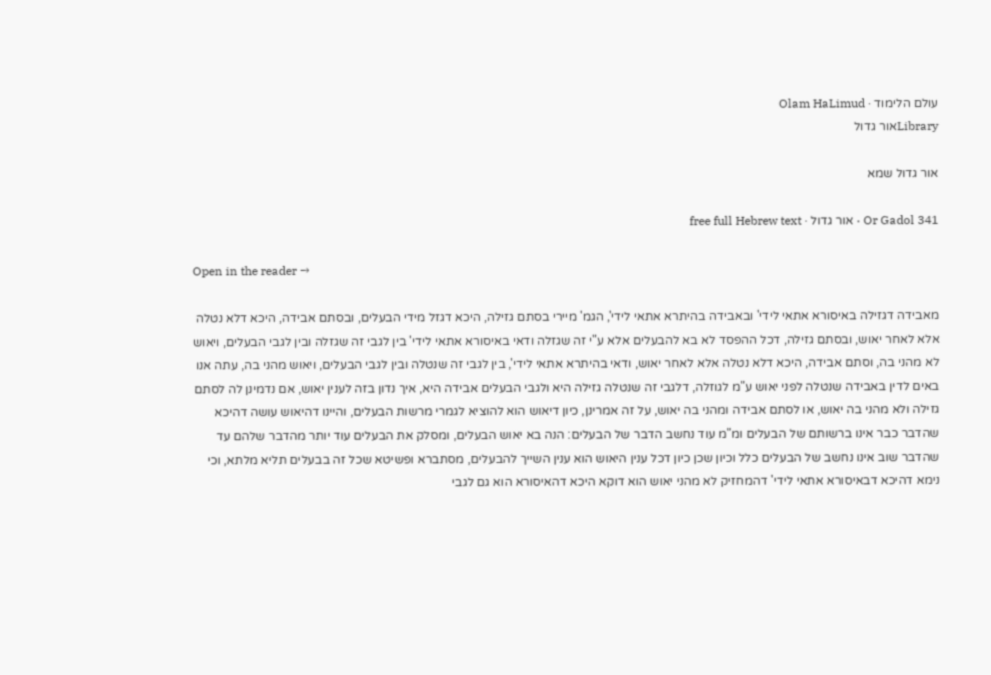עולם הלימוד · Olam HaLimud
Libraryאור גדול

אור גדול שמא

Or Gadol 341 · אור גדול · free full Hebrew text

Open in the reader →

מאבידה דגזילה באיסורא אתאי לידי' ובאבידה בהיתרא אתאי לידי', הגמ' מיירי בסתם גזילה, היכא דגזל מידי הבעלים, ובסתם אבידה, היכא דלא נטלה אלא לאחר יאוש, ובסתם גזילה, דכל ההפסד לא בא להבעלים אלא ע"י זה שגזלה ודאי באיסורא אתאי לידי' בין לגבי זה שגזלה ובין לגבי הבעלים, ויאוש לא מהני בה, וסתם אבידה, היכא דלא נטלה אלא לאחר יאוש, ודאי בהיתרא אתאי לידי', בין לגבי זה שנטלה ובין לגבי הבעלים, ויאוש מהני בה, עתה אנו באים לדין באבידה שנטלה לפני יאוש ע"מ לגוזלה, דלגבי זה שנטלה גזילה היא ולגבי הבעלים אבידה היא, איך נדון בזה לענין יאוש, אם נדמינן לה לסתם גזילה ולא מהני בה יאוש, או לסתם אבידה ומהני בה יאוש, על זה אמרינן, כיון דיאוש הוא להוציא לגמרי מרשות הבעלים, והיינו דהיאוש עושה דהיכא שהדבר כבר אינו ברשותם של הבעלים ומ"מ עוד נחשב הדבר של הבעלים: הנה בא יאוש הבעלים, ומסלק את הבעלים עוד יותר מהדבר שלהם עד שהדבר שוב אינו נחשב של הבעלים כלל וכיון שכן כיון דכל ענין היאוש הוא ענין השייך להבעלים, מסתברא ופשיטא שכל זה בבעלים תליא מלתא, וכי נימא דהיכא דבאיסורא אתאי לידי' דהמחזיק לא מהני יאוש הוא דוקא היכא דהאיסורא הוא גם לגבי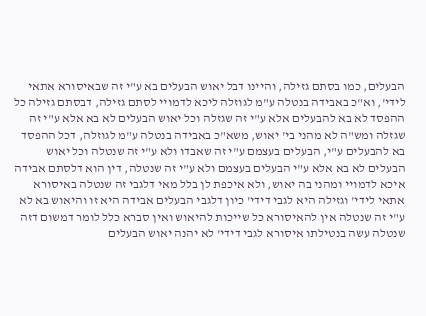הבעלים, כמו בסתם גזילה, והיינו דבל יאוש הבעלים בא ע"י זה שבאיסורא אתאי לידי', וא"כ באבידה בנטלה ע"מ לגוזלה ליכא לדמויי לסתם גזילה, דבסתם גזילה כל ההפסד לא בא להבעלים אלא ע"י זה שגזלה וכל יאוש הבעלים לא בא אלא ע"י זה שגזלה ומש"ה לא מהני בי' יאוש, משא"כ באבידה בנטלה ע"מ לגוזלה, דכל ההפסד בא להבעלים ע"י, הבעלים בעצמם ע"י זה שאבדו ולא ע"י זה שנטלה וכל יאוש הבעלים לא בא אלא ע"י הבעלים בעצמם ולא ע"י זה שנטלה, דין הוא דלסתם אבידה איכא לדמויי ומהני בה יאוש, ולא איכפת לן בלל מאי דלגבי זה שנטלה באיסורא אתאי לידי' וגזילה היא לגבי דידי' כיון דלגבי הבעלים אבידה היא זו והיאוש בא לא ע"י זה שנטלה אין להאיסורא כל שייכות להיאוש ואין סברא כלל לומר דמשום דזה שנטלה עשה בנטילתו איסורא לגבי דידי' לא יהנה יאוש הבעלים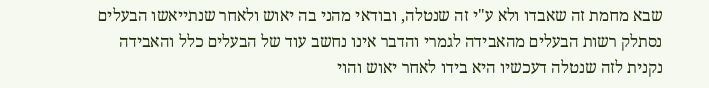שבא מחמת זה שאבדו ולא ע"י זה שנטלה, ובודאי מהני בה יאוש ולאחר שנתייאשו הבעלים נסתלק רשות הבעלים מהאבידה לגמרי והדבר אינו נחשב עוד של הבעלים כלל והאבידה נקנית לזה שנטלה דעכשיו היא בידו לאחר יאוש והוי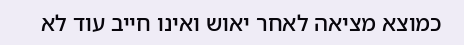כמוצא מציאה לאחר יאוש ואינו חייב עוד לא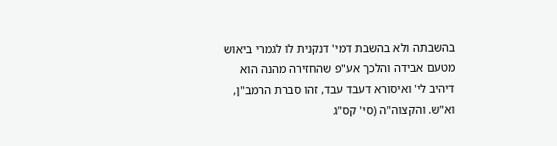בהשבתה ולא בהשבת דמי' דנקנית לו לגמרי ביאוש מטעם אבידה והלכך אע"פ שהחזירה מהנה הוא דיהיב לי' ואיסורא דעבד עבד, זהו סברת הרמב"ן, וא"ש. והקצוה"ה (סי' קס"ג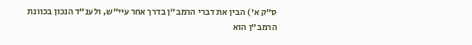ס"ק א') הבין את דברי הרמב"ן בדרך אחר עיי"ש, ולענ"ד הנכון בכוונת הרמב"ן הוא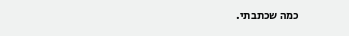כמה שכתבתי.